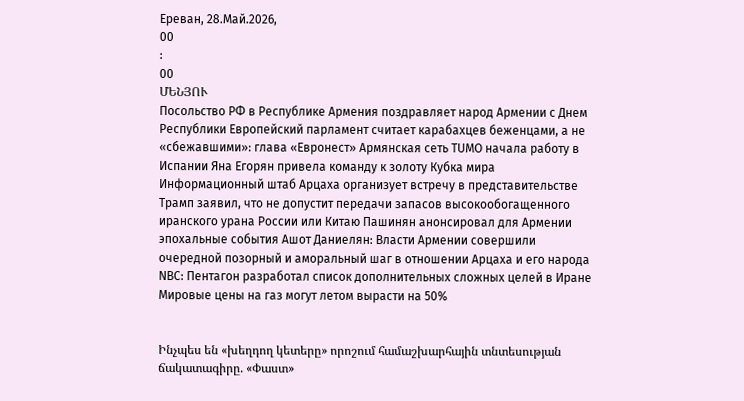Ереван, 28.Май.2026,
00
:
00
ՄԵՆՅՈՒ
Посольство РФ в Республике Армения поздравляет народ Армении с Днем Республики Европейский парламент считает карабахцев беженцами, а не «сбежавшими»: глава «Евронест» Армянская сеть TUMO начала работу в Испании Яна Егорян привела команду к золоту Кубка мира Информационный штаб Арцаха организует встречу в представительстве Трамп заявил, что не допустит передачи запасов высокообогащенного иранского урана России или Китаю Пашинян анонсировал для Армении эпохальные события Ашот Даниелян: Власти Армении совершили очередной позорный и аморальный шаг в отношении Арцаха и его народа NBC: Пентагон разработал список дополнительных сложных целей в Иране Мировые цены на газ могут летом вырасти на 50%


Ինչպես են «խեղդող կետերը» որոշում համաշխարհային տնտեսության ճակատագիրը. «Փաստ»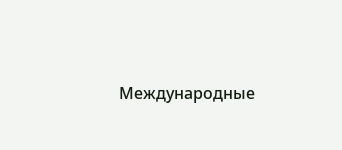Международные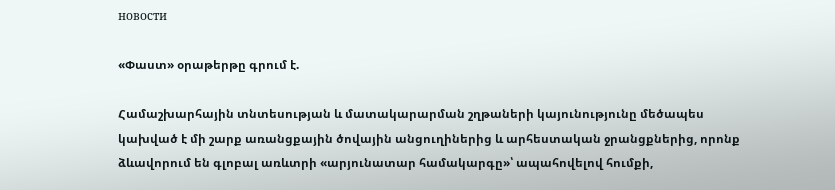новости

«Փաստ» օրաթերթը գրում է.

Համաշխարհային տնտեսության և մատակարարման շղթաների կայունությունը մեծապես կախված է մի շարք առանցքային ծովային անցուղիներից և արհեստական ջրանցքներից, որոնք ձևավորում են գլոբալ առևտրի «արյունատար համակարգը»՝ ապահովելով հումքի,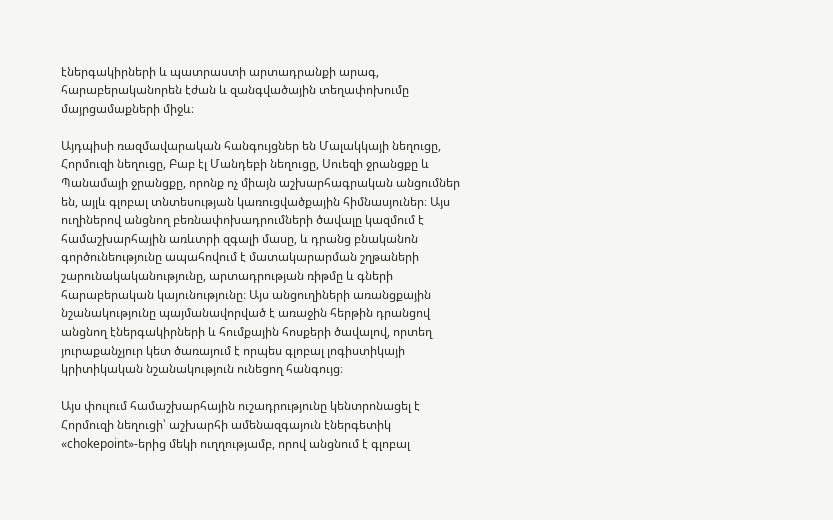էներգակիրների և պատրաստի արտադրանքի արագ, հարաբերականորեն էժան և զանգվածային տեղափոխումը մայրցամաքների միջև։

Այդպիսի ռազմավարական հանգույցներ են Մալակկայի նեղուցը, Հորմուզի նեղուցը, Բաբ էլ Մանդեբի նեղուցը, Սուեզի ջրանցքը և Պանամայի ջրանցքը, որոնք ոչ միայն աշխարհագրական անցումներ են, այլև գլոբալ տնտեսության կառուցվածքային հիմնասյուներ։ Այս ուղիներով անցնող բեռնափոխադրումների ծավալը կազմում է համաշխարհային առևտրի զգալի մասը, և դրանց բնականոն գործունեությունը ապահովում է մատակարարման շղթաների շարունակականությունը, արտադրության ռիթմը և գների հարաբերական կայունությունը։ Այս անցուղիների առանցքային նշանակությունը պայմանավորված է առաջին հերթին դրանցով անցնող էներգակիրների և հումքային հոսքերի ծավալով, որտեղ յուրաքանչյուր կետ ծառայում է որպես գլոբալ լոգիստիկայի կրիտիկական նշանակություն ունեցող հանգույց։

Այս փուլում համաշխարհային ուշադրությունը կենտրոնացել է Հորմուզի նեղուցի՝ աշխարհի ամենազգայուն էներգետիկ «chokepoint»-երից մեկի ուղղությամբ, որով անցնում է գլոբալ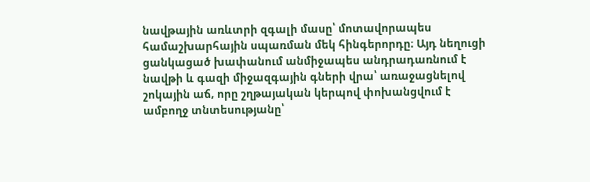նավթային առևտրի զգալի մասը՝ մոտավորապես համաշխարհային սպառման մեկ հինգերորդը։ Այդ նեղուցի ցանկացած խափանում անմիջապես անդրադառնում է նավթի և գազի միջազգային գների վրա՝ առաջացնելով շոկային աճ, որը շղթայական կերպով փոխանցվում է ամբողջ տնտեսությանը՝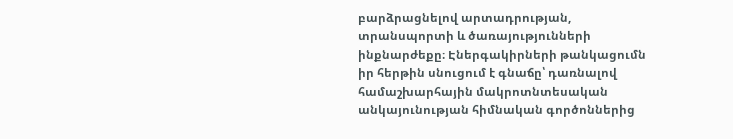բարձրացնելով արտադրության, տրանսպորտի և ծառայությունների ինքնարժեքը։ Էներգակիրների թանկացումն իր հերթին սնուցում է գնաճը՝ դառնալով համաշխարհային մակրոտնտեսական անկայունության հիմնական գործոններից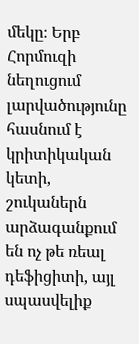մեկը։ Երբ Հորմուզի նեղուցում լարվածությունը հասնում է կրիտիկական կետի, շուկաներն արձագանքում են ոչ թե ռեալ դեֆիցիտի, այլ սպասվելիք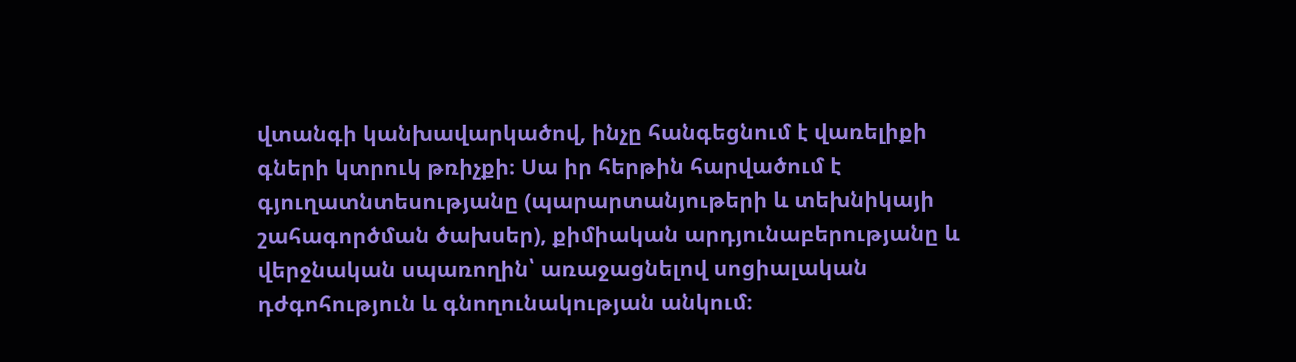վտանգի կանխավարկածով, ինչը հանգեցնում է վառելիքի գների կտրուկ թռիչքի։ Սա իր հերթին հարվածում է գյուղատնտեսությանը (պարարտանյութերի և տեխնիկայի շահագործման ծախսեր), քիմիական արդյունաբերությանը և վերջնական սպառողին՝ առաջացնելով սոցիալական դժգոհություն և գնողունակության անկում։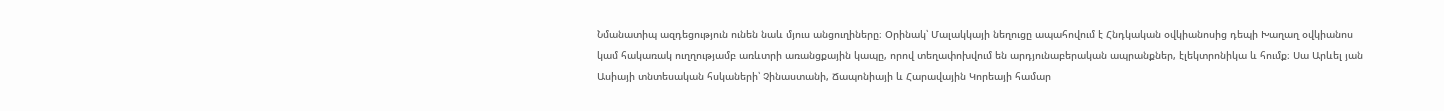Նմանատիպ ազդեցություն ունեն նաև մյուս անցուղիները։ Օրինակ՝ Մալակկայի նեղուցը ապահովում է Հնդկական օվկիանոսից դեպի Խաղաղ օվկիանոս կամ հակառակ ուղղությամբ առևտրի առանցքային կապը, որով տեղափոխվում են արդյունաբերական ապրանքներ, էլեկտրոնիկա և հումք։ Սա Արևել յան Ասիայի տնտեսական հսկաների՝ Չինաստանի, Ճապոնիայի և Հարավային Կորեայի համար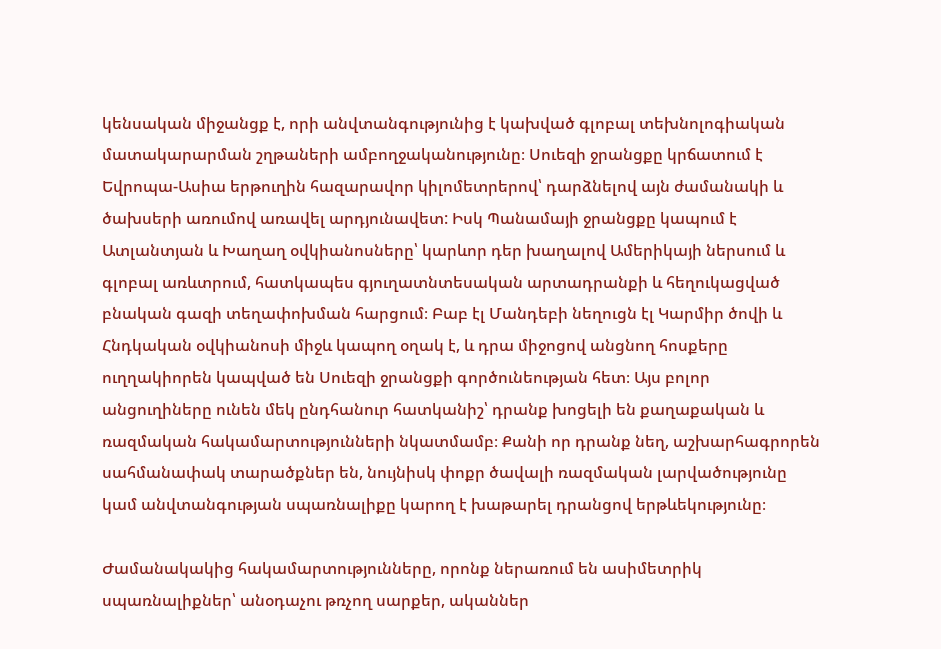կենսական միջանցք է, որի անվտանգությունից է կախված գլոբալ տեխնոլոգիական մատակարարման շղթաների ամբողջականությունը։ Սուեզի ջրանցքը կրճատում է Եվրոպա-Ասիա երթուղին հազարավոր կիլոմետրերով՝ դարձնելով այն ժամանակի և ծախսերի առումով առավել արդյունավետ: Իսկ Պանամայի ջրանցքը կապում է Ատլանտյան և Խաղաղ օվկիանոսները՝ կարևոր դեր խաղալով Ամերիկայի ներսում և գլոբալ առևտրում, հատկապես գյուղատնտեսական արտադրանքի և հեղուկացված բնական գազի տեղափոխման հարցում։ Բաբ էլ Մանդեբի նեղուցն էլ Կարմիր ծովի և Հնդկական օվկիանոսի միջև կապող օղակ է, և դրա միջոցով անցնող հոսքերը ուղղակիորեն կապված են Սուեզի ջրանցքի գործունեության հետ։ Այս բոլոր անցուղիները ունեն մեկ ընդհանուր հատկանիշ՝ դրանք խոցելի են քաղաքական և ռազմական հակամարտությունների նկատմամբ։ Քանի որ դրանք նեղ, աշխարհագրորեն սահմանափակ տարածքներ են, նույնիսկ փոքր ծավալի ռազմական լարվածությունը կամ անվտանգության սպառնալիքը կարող է խաթարել դրանցով երթևեկությունը։

Ժամանակակից հակամարտությունները, որոնք ներառում են ասիմետրիկ սպառնալիքներ՝ անօդաչու թռչող սարքեր, ականներ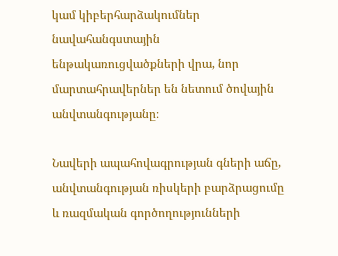կամ կիբերհարձակումներ նավահանգստային ենթակառուցվածքների վրա, նոր մարտահրավերներ են նետում ծովային անվտանգությանը։

Նավերի ապահովագրության գների աճը, անվտանգության ռիսկերի բարձրացումը և ռազմական գործողությունների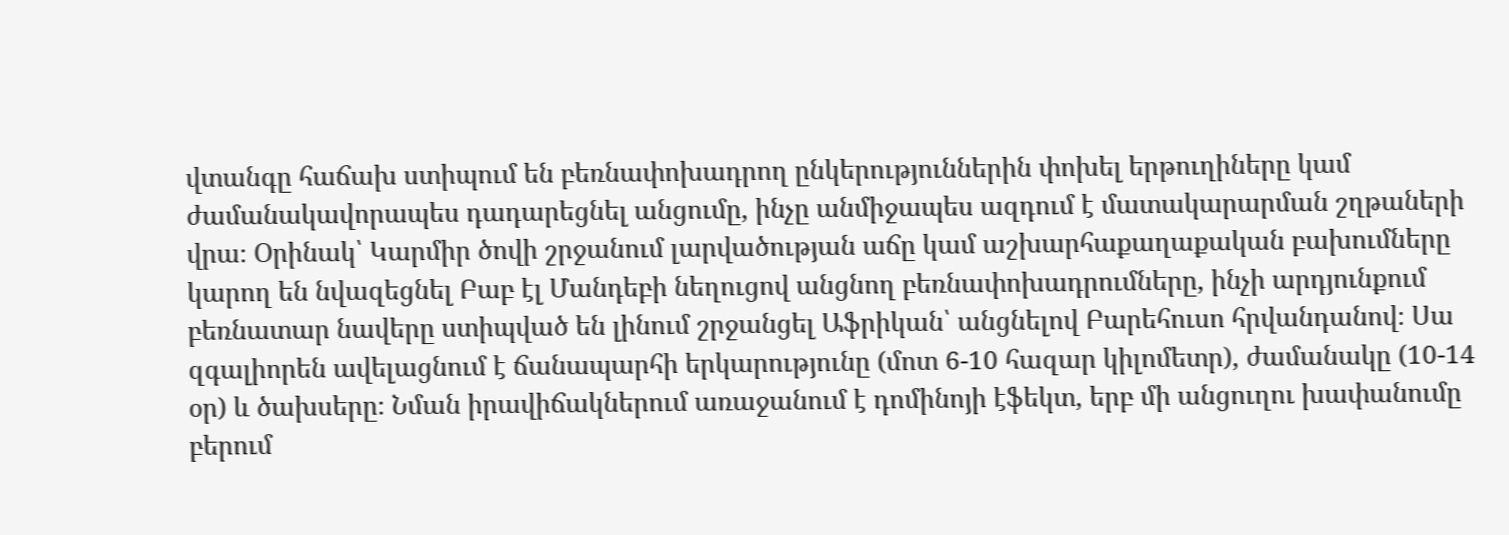վտանգը հաճախ ստիպում են բեռնափոխադրող ընկերություններին փոխել երթուղիները կամ ժամանակավորապես դադարեցնել անցումը, ինչը անմիջապես ազդում է մատակարարման շղթաների վրա։ Օրինակ՝ Կարմիր ծովի շրջանում լարվածության աճը կամ աշխարհաքաղաքական բախումները կարող են նվազեցնել Բաբ էլ Մանդեբի նեղուցով անցնող բեռնափոխադրումները, ինչի արդյունքում բեռնատար նավերը ստիպված են լինում շրջանցել Աֆրիկան՝ անցնելով Բարեհուսո հրվանդանով։ Սա զգալիորեն ավելացնում է ճանապարհի երկարությունը (մոտ 6-10 հազար կիլոմետր), ժամանակը (10-14 օր) և ծախսերը։ Նման իրավիճակներում առաջանում է դոմինոյի էֆեկտ, երբ մի անցուղու խափանումը բերում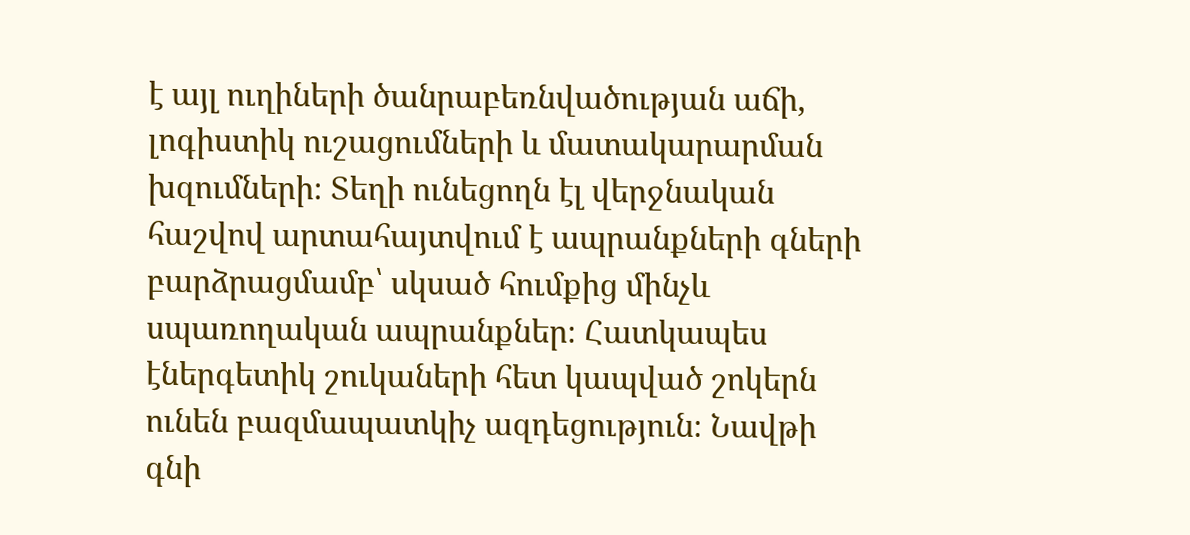է այլ ուղիների ծանրաբեռնվածության աճի, լոգիստիկ ուշացումների և մատակարարման խզումների։ Տեղի ունեցողն էլ վերջնական հաշվով արտահայտվում է ապրանքների գների բարձրացմամբ՝ սկսած հումքից մինչև սպառողական ապրանքներ։ Հատկապես էներգետիկ շուկաների հետ կապված շոկերն ունեն բազմապատկիչ ազդեցություն։ Նավթի գնի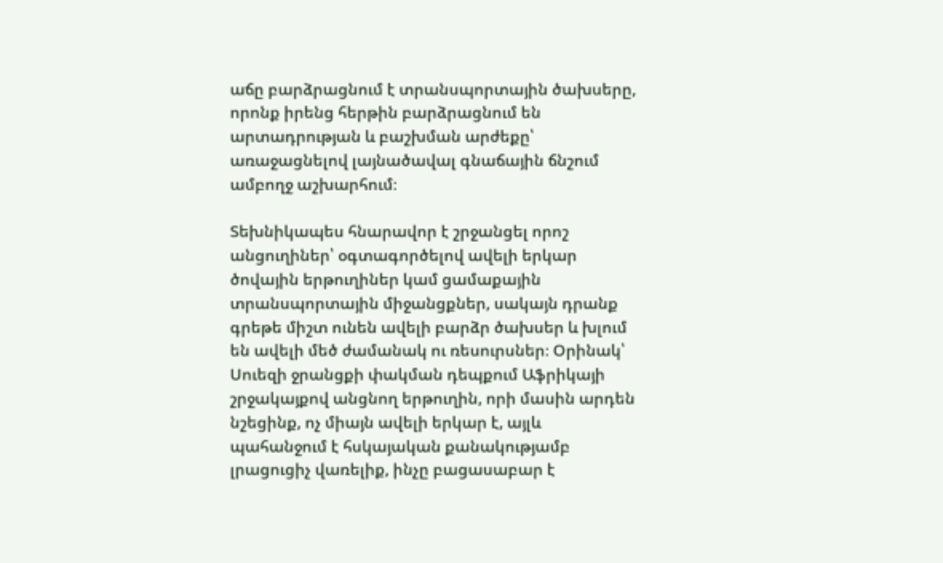աճը բարձրացնում է տրանսպորտային ծախսերը, որոնք իրենց հերթին բարձրացնում են արտադրության և բաշխման արժեքը՝ առաջացնելով լայնածավալ գնաճային ճնշում ամբողջ աշխարհում։

Տեխնիկապես հնարավոր է շրջանցել որոշ անցուղիներ՝ օգտագործելով ավելի երկար ծովային երթուղիներ կամ ցամաքային տրանսպորտային միջանցքներ, սակայն դրանք գրեթե միշտ ունեն ավելի բարձր ծախսեր և խլում են ավելի մեծ ժամանակ ու ռեսուրսներ։ Օրինակ՝ Սուեզի ջրանցքի փակման դեպքում Աֆրիկայի շրջակայքով անցնող երթուղին, որի մասին արդեն նշեցինք, ոչ միայն ավելի երկար է, այլև պահանջում է հսկայական քանակությամբ լրացուցիչ վառելիք, ինչը բացասաբար է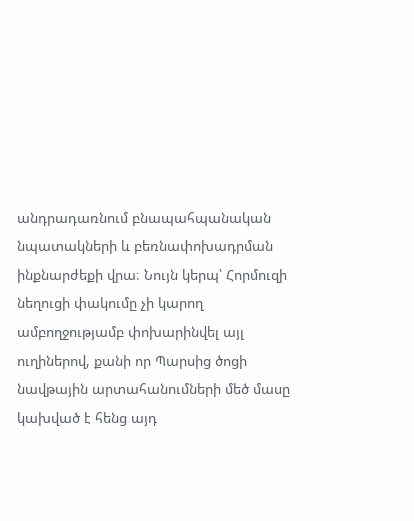անդրադառնում բնապահպանական նպատակների և բեռնափոխադրման ինքնարժեքի վրա։ Նույն կերպ՝ Հորմուզի նեղուցի փակումը չի կարող ամբողջությամբ փոխարինվել այլ ուղիներով, քանի որ Պարսից ծոցի նավթային արտահանումների մեծ մասը կախված է հենց այդ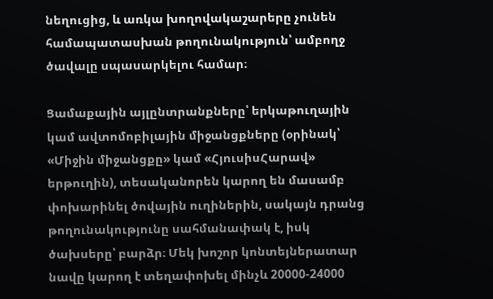նեղուցից, և առկա խողովակաշարերը չունեն համապատասխան թողունակություն՝ ամբողջ ծավալը սպասարկելու համար։

Ցամաքային այլընտրանքները՝ երկաթուղային կամ ավտոմոբիլային միջանցքները (օրինակ՝ «Միջին միջանցքը» կամ «ՀյուսիսՀարավ» երթուղին), տեսականորեն կարող են մասամբ փոխարինել ծովային ուղիներին, սակայն դրանց թողունակությունը սահմանափակ է, իսկ ծախսերը՝ բարձր։ Մեկ խոշոր կոնտեյներատար նավը կարող է տեղափոխել մինչև 20000-24000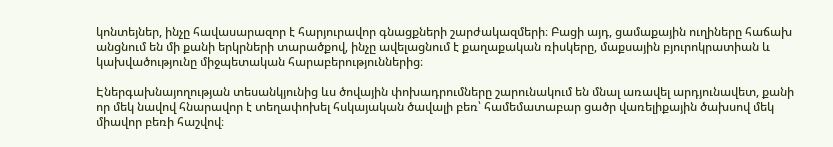կոնտեյներ, ինչը հավասարազոր է հարյուրավոր գնացքների շարժակազմերի։ Բացի այդ, ցամաքային ուղիները հաճախ անցնում են մի քանի երկրների տարածքով, ինչը ավելացնում է քաղաքական ռիսկերը, մաքսային բյուրոկրատիան և կախվածությունը միջպետական հարաբերություններից։

Էներգախնայողության տեսանկյունից ևս ծովային փոխադրումները շարունակում են մնալ առավել արդյունավետ, քանի որ մեկ նավով հնարավոր է տեղափոխել հսկայական ծավալի բեռ՝ համեմատաբար ցածր վառելիքային ծախսով մեկ միավոր բեռի հաշվով։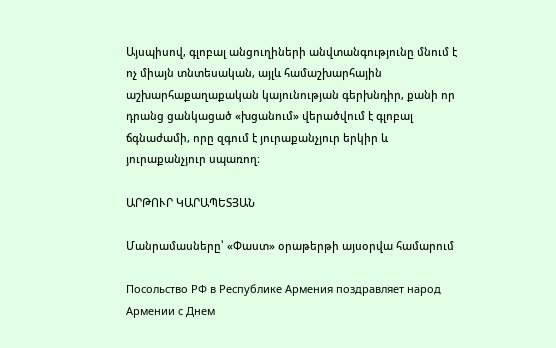Այսպիսով, գլոբալ անցուղիների անվտանգությունը մնում է ոչ միայն տնտեսական, այլև համաշխարհային աշխարհաքաղաքական կայունության գերխնդիր, քանի որ դրանց ցանկացած «խցանում» վերածվում է գլոբալ ճգնաժամի, որը զգում է յուրաքանչյուր երկիր և յուրաքանչյուր սպառող։

ԱՐԹՈՒՐ ԿԱՐԱՊԵՏՅԱՆ

Մանրամասները՝ «Փաստ» օրաթերթի այսօրվա համարում

Посольство РФ в Республике Армения поздравляет народ Армении с Днем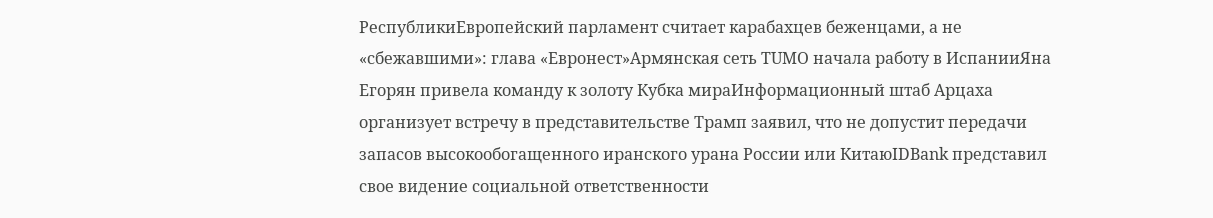РеспубликиЕвропейский парламент считает карабахцев беженцами, а не «сбежавшими»: глава «Евронест»Армянская сеть TUMO начала работу в ИспанииЯна Егорян привела команду к золоту Кубка мираИнформационный штаб Арцаха организует встречу в представительстве Трамп заявил, что не допустит передачи запасов высокообогащенного иранского урана России или КитаюIDBank представил свое видение социальной ответственности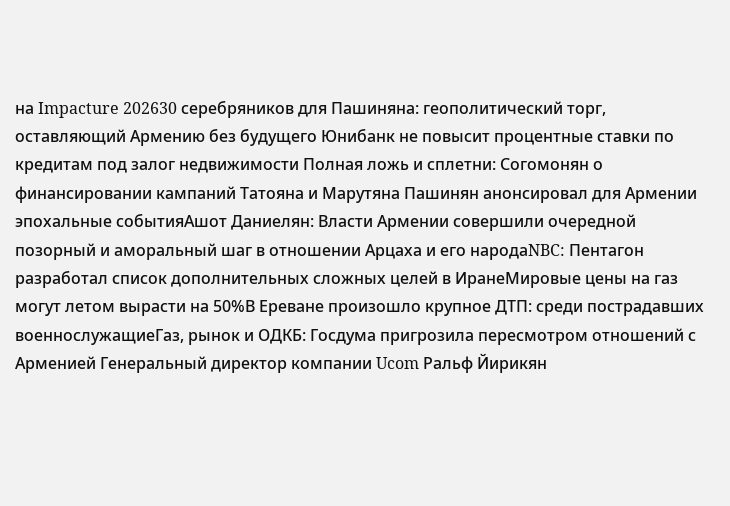на Impacture 202630 серебряников для Пашиняна: геополитический торг, оставляющий Армению без будущего Юнибанк не повысит процентные ставки по кредитам под залог недвижимости Полная ложь и сплетни: Согомонян о финансировании кампаний Татояна и Марутяна Пашинян анонсировал для Армении эпохальные событияАшот Даниелян: Власти Армении совершили очередной позорный и аморальный шаг в отношении Арцаха и его народаNBC: Пентагон разработал список дополнительных сложных целей в ИранеМировые цены на газ могут летом вырасти на 50%В Ереване произошло крупное ДТП: среди пострадавших военнослужащиеГаз, рынок и ОДКБ: Госдума пригрозила пересмотром отношений с Арменией Генеральный директор компании Ucom Ральф Йирикян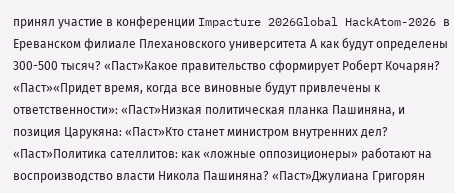принял участие в конференции Impacture 2026Global HackAtom-2026 в Ереванском филиале Плехановского университета А как будут определены 300-500 тысяч? «Паст»Какое правительство сформирует Роберт Кочарян? «Паст»«Придет время, когда все виновные будут привлечены к ответственности»: «Паст»Низкая политическая планка Пашиняна, и позиция Царукяна: «Паст»Кто станет министром внутренних дел? «Паст»Политика сателлитов: как «ложные оппозиционеры» работают на воспроизводство власти Никола Пашиняна? «Паст»Джулиана Григорян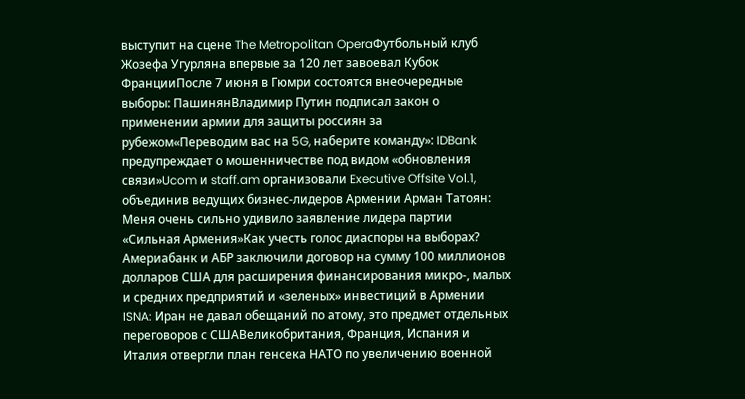выступит на сцене The Metropolitan OperaФутбольный клуб Жозефа Угурляна впервые за 120 лет завоевал Кубок ФранцииПосле 7 июня в Гюмри состоятся внеочередные выборы: ПашинянВладимир Путин подписал закон о применении армии для защиты россиян за рубежом«Переводим вас на 5G, наберите команду»: IDBank предупреждает о мошенничестве под видом «обновления связи»Ucom и staff.am организовали Executive Offsite Vol.1, объединив ведущих бизнес-лидеров Армении Арман Татоян: Меня очень сильно удивило заявление лидера партии «Сильная Армения»Как учесть голос диаспоры на выборах? Америабанк и АБР заключили договор на сумму 100 миллионов долларов США для расширения финансирования микро-, малых и средних предприятий и «зеленых» инвестиций в Армении ISNA: Иран не давал обещаний по атому, это предмет отдельных переговоров с СШАВеликобритания, Франция, Испания и Италия отвергли план генсека НАТО по увеличению военной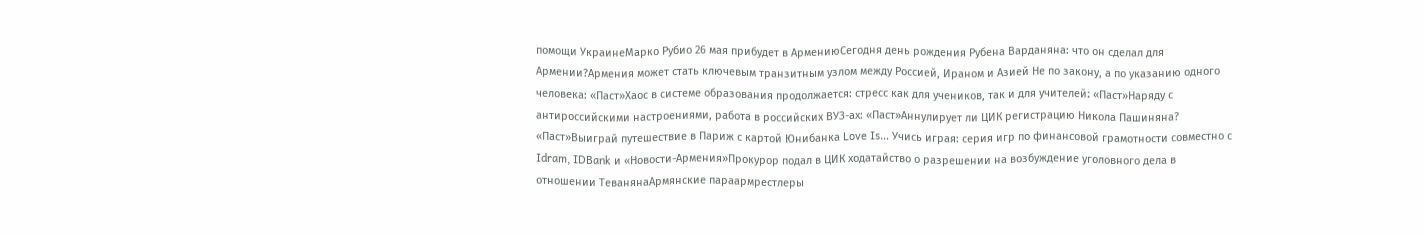помощи УкраинеМарко Рубио 26 мая прибудет в АрмениюСегодня день рождения Рубена Варданяна: что он сделал для Армении?Армения может стать ключевым транзитным узлом между Россией, Ираном и Азией Не по закону, а по указанию одного человека: «Паст»Хаос в системе образования продолжается: стресс как для учеников, так и для учителей։ «Паст»Наряду с антироссийскими настроениями, работа в российских ВУЗ-ах: «Паст»Аннулирует ли ЦИК регистрацию Никола Пашиняна? «Паст»Выиграй путешествие в Париж с картой Юнибанка Love Is… Учись играя: серия игр по финансовой грамотности совместно с Idram, IDBank и «Новости-Армения»Прокурор подал в ЦИК ходатайство о разрешении на возбуждение уголовного дела в отношении ТеванянаАрмянские параармрестлеры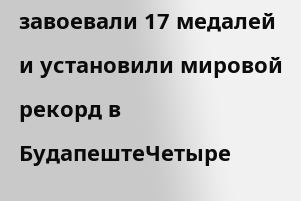завоевали 17 медалей и установили мировой рекорд в БудапештеЧетыре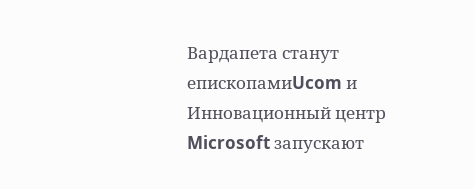Вардапета станут епископамиUcom и Инновационный центр Microsoft запускают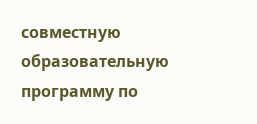совместную образовательную программу по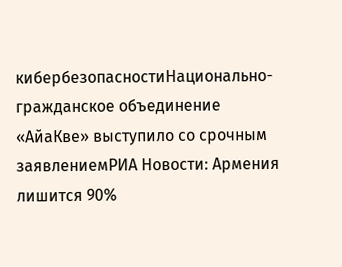кибербезопасностиНационально-гражданское объединение «АйаКве» выступило со срочным заявлениемРИА Новости: Армения лишится 90%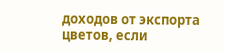доходов от экспорта цветов, если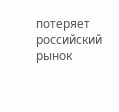потеряет российский рынок